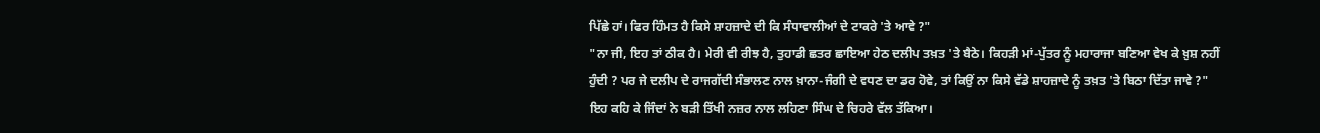ਪਿੱਛੇ ਹਾਂ। ਫਿਰ ਹਿੰਮਤ ਹੈ ਕਿਸੇ ਸ਼ਾਹਜ਼ਾਦੇ ਦੀ ਕਿ ਸੰਧਾਵਾਲੀਆਂ ਦੇ ਟਾਕਰੇ 'ਤੇ ਆਵੇ ?"
"ਨਾ ਜੀ, ਇਹ ਤਾਂ ਠੀਕ ਹੈ। ਮੇਰੀ ਵੀ ਰੀਝ ਹੈ, ਤੁਹਾਡੀ ਛਤਰ ਛਾਇਆ ਹੇਠ ਦਲੀਪ ਤਖ਼ਤ 'ਤੇ ਬੈਠੇ। ਕਿਹੜੀ ਮਾਂ-ਪੁੱਤਰ ਨੂੰ ਮਹਾਰਾਜਾ ਬਣਿਆ ਵੇਖ ਕੇ ਖ਼ੁਸ਼ ਨਹੀਂ ਹੁੰਦੀ ? ਪਰ ਜੇ ਦਲੀਪ ਦੇ ਰਾਜਗੱਦੀ ਸੰਭਾਲਣ ਨਾਲ ਖ਼ਾਨਾ-ਜੰਗੀ ਦੇ ਵਧਣ ਦਾ ਡਰ ਹੋਵੇ, ਤਾਂ ਕਿਉਂ ਨਾ ਕਿਸੇ ਵੱਡੇ ਸ਼ਾਹਜ਼ਾਦੇ ਨੂੰ ਤਖ਼ਤ 'ਤੇ ਬਿਠਾ ਦਿੱਤਾ ਜਾਵੇ ?" ਇਹ ਕਹਿ ਕੇ ਜਿੰਦਾਂ ਨੇ ਬੜੀ ਤਿੱਖੀ ਨਜ਼ਰ ਨਾਲ ਲਹਿਣਾ ਸਿੰਘ ਦੇ ਚਿਹਰੇ ਵੱਲ ਤੱਕਿਆ।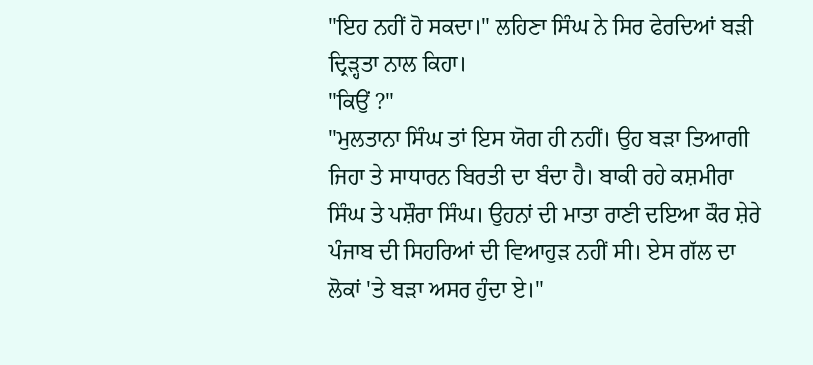"ਇਹ ਨਹੀਂ ਹੋ ਸਕਦਾ।" ਲਹਿਣਾ ਸਿੰਘ ਨੇ ਸਿਰ ਫੇਰਦਿਆਂ ਬੜੀ ਦ੍ਰਿੜ੍ਹਤਾ ਨਾਲ ਕਿਹਾ।
"ਕਿਉਂ ?"
"ਮੁਲਤਾਨਾ ਸਿੰਘ ਤਾਂ ਇਸ ਯੋਗ ਹੀ ਨਹੀਂ। ਉਹ ਬੜਾ ਤਿਆਗੀ ਜਿਹਾ ਤੇ ਸਾਧਾਰਨ ਬਿਰਤੀ ਦਾ ਬੰਦਾ ਹੈ। ਬਾਕੀ ਰਹੇ ਕਸ਼ਮੀਰਾ ਸਿੰਘ ਤੇ ਪਸ਼ੌਰਾ ਸਿੰਘ। ਉਹਨਾਂ ਦੀ ਮਾਤਾ ਰਾਣੀ ਦਇਆ ਕੌਰ ਸ਼ੇਰੇ ਪੰਜਾਬ ਦੀ ਸਿਹਰਿਆਂ ਦੀ ਵਿਆਹੁੜ ਨਹੀਂ ਸੀ। ਏਸ ਗੱਲ ਦਾ ਲੋਕਾਂ 'ਤੇ ਬੜਾ ਅਸਰ ਹੁੰਦਾ ਏ।"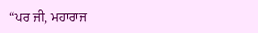“ਪਰ ਜੀ, ਮਹਾਰਾਜ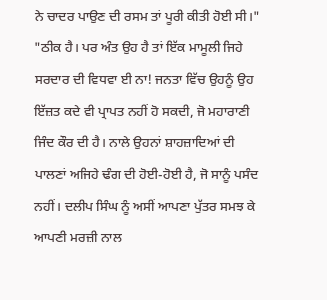ਨੇ ਚਾਦਰ ਪਾਉਣ ਦੀ ਰਸਮ ਤਾਂ ਪੂਰੀ ਕੀਤੀ ਹੋਈ ਸੀ।"
"ਠੀਕ ਹੈ। ਪਰ ਅੰਤ ਉਹ ਹੈ ਤਾਂ ਇੱਕ ਮਾਮੂਲੀ ਜਿਹੇ ਸਰਦਾਰ ਦੀ ਵਿਧਵਾ ਈ ਨਾ! ਜਨਤਾ ਵਿੱਚ ਉਹਨੂੰ ਉਹ ਇੱਜ਼ਤ ਕਦੇ ਵੀ ਪ੍ਰਾਪਤ ਨਹੀਂ ਹੋ ਸਕਦੀ, ਜੋ ਮਹਾਰਾਣੀ ਜਿੰਦ ਕੌਰ ਦੀ ਹੈ। ਨਾਲੇ ਉਹਨਾਂ ਸ਼ਾਹਜ਼ਾਦਿਆਂ ਦੀ ਪਾਲਣਾਂ ਅਜਿਹੇ ਢੰਗ ਦੀ ਹੋਈ-ਹੋਈ ਹੈ, ਜੋ ਸਾਨੂੰ ਪਸੰਦ ਨਹੀਂ। ਦਲੀਪ ਸਿੰਘ ਨੂੰ ਅਸੀਂ ਆਪਣਾ ਪੁੱਤਰ ਸਮਝ ਕੇ ਆਪਣੀ ਮਰਜ਼ੀ ਨਾਲ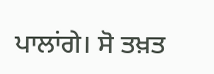ਪਾਲਾਂਗੇ। ਸੋ ਤਖ਼ਤ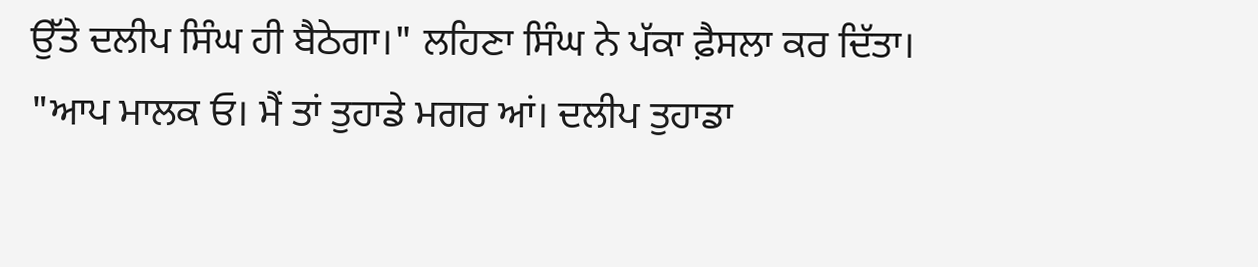ਉੱਤੇ ਦਲੀਪ ਸਿੰਘ ਹੀ ਬੈਠੇਗਾ।" ਲਹਿਣਾ ਸਿੰਘ ਨੇ ਪੱਕਾ ਫ਼ੈਸਲਾ ਕਰ ਦਿੱਤਾ।
"ਆਪ ਮਾਲਕ ਓ। ਮੈਂ ਤਾਂ ਤੁਹਾਡੇ ਮਗਰ ਆਂ। ਦਲੀਪ ਤੁਹਾਡਾ